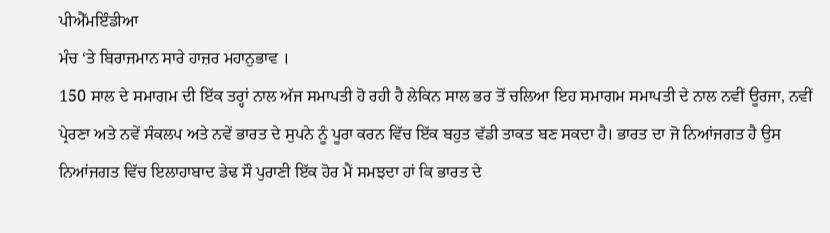ਪੀਐੱਮਇੰਡੀਆ
ਮੰਚ ‘ਤੇ ਬਿਰਾਜਮਾਨ ਸਾਰੇ ਹਾਜ਼ਰ ਮਹਾਨੁਭਾਵ ।
150 ਸਾਲ ਦੇ ਸਮਾਗਮ ਦੀ ਇੱਕ ਤਰ੍ਹਾਂ ਨਾਲ ਅੱਜ ਸਮਾਪਤੀ ਹੋ ਰਹੀ ਹੈ ਲੇਕਿਨ ਸਾਲ ਭਰ ਤੋਂ ਚਲਿਆ ਇਹ ਸਮਾਗਮ ਸਮਾਪਤੀ ਦੇ ਨਾਲ ਨਵੀਂ ਊਰਜਾ, ਨਵੀਂ ਪ੍ਰੇਰਣਾ ਅਤੇ ਨਵੇਂ ਸੰਕਲਪ ਅਤੇ ਨਵੇਂ ਭਾਰਤ ਦੇ ਸੁਪਨੇ ਨੂੰ ਪੂਰਾ ਕਰਨ ਵਿੱਚ ਇੱਕ ਬਹੁਤ ਵੱਡੀ ਤਾਕਤ ਬਣ ਸਕਦਾ ਹੈ। ਭਾਰਤ ਦਾ ਜੋ ਨਿਆਂਜਗਤ ਹੈ ਉਸ ਨਿਆਂਜਗਤ ਵਿੱਚ ਇਲਾਹਾਬਾਦ ਡੇਢ ਸੌ ਪੁਰਾਣੀ ਇੱਕ ਹੋਰ ਮੈਂ ਸਮਝਦਾ ਹਾਂ ਕਿ ਭਾਰਤ ਦੇ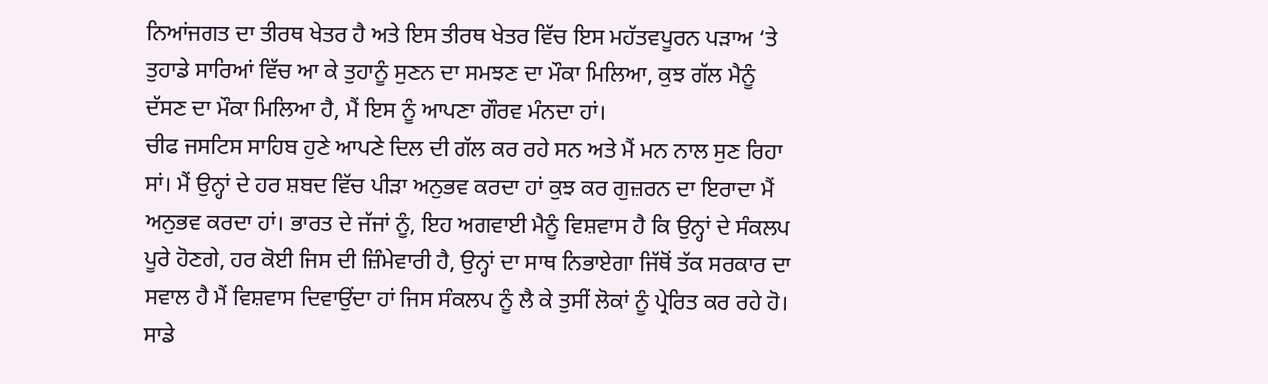ਨਿਆਂਜਗਤ ਦਾ ਤੀਰਥ ਖੇਤਰ ਹੈ ਅਤੇ ਇਸ ਤੀਰਥ ਖੇਤਰ ਵਿੱਚ ਇਸ ਮਹੱਤਵਪੂਰਨ ਪੜਾਅ ‘ਤੇ ਤੁਹਾਡੇ ਸਾਰਿਆਂ ਵਿੱਚ ਆ ਕੇ ਤੁਹਾਨੂੰ ਸੁਣਨ ਦਾ ਸਮਝਣ ਦਾ ਮੌਕਾ ਮਿਲਿਆ, ਕੁਝ ਗੱਲ ਮੈਨੂੰ ਦੱਸਣ ਦਾ ਮੌਕਾ ਮਿਲਿਆ ਹੈ, ਮੈਂ ਇਸ ਨੂੰ ਆਪਣਾ ਗੌਰਵ ਮੰਨਦਾ ਹਾਂ।
ਚੀਫ ਜਸਟਿਸ ਸਾਹਿਬ ਹੁਣੇ ਆਪਣੇ ਦਿਲ ਦੀ ਗੱਲ ਕਰ ਰਹੇ ਸਨ ਅਤੇ ਮੈਂ ਮਨ ਨਾਲ ਸੁਣ ਰਿਹਾ ਸਾਂ। ਮੈਂ ਉਨ੍ਹਾਂ ਦੇ ਹਰ ਸ਼ਬਦ ਵਿੱਚ ਪੀੜਾ ਅਨੁਭਵ ਕਰਦਾ ਹਾਂ ਕੁਝ ਕਰ ਗੁਜ਼ਰਨ ਦਾ ਇਰਾਦਾ ਮੈਂ ਅਨੁਭਵ ਕਰਦਾ ਹਾਂ। ਭਾਰਤ ਦੇ ਜੱਜਾਂ ਨੂੰ, ਇਹ ਅਗਵਾਈ ਮੈਨੂੰ ਵਿਸ਼ਵਾਸ ਹੈ ਕਿ ਉਨ੍ਹਾਂ ਦੇ ਸੰਕਲਪ ਪੂਰੇ ਹੋਣਗੇ, ਹਰ ਕੋਈ ਜਿਸ ਦੀ ਜ਼ਿੰਮੇਵਾਰੀ ਹੈ, ਉਨ੍ਹਾਂ ਦਾ ਸਾਥ ਨਿਭਾਏਗਾ ਜਿੱਥੋਂ ਤੱਕ ਸਰਕਾਰ ਦਾ ਸਵਾਲ ਹੈ ਮੈਂ ਵਿਸ਼ਵਾਸ ਦਿਵਾਉਂਦਾ ਹਾਂ ਜਿਸ ਸੰਕਲਪ ਨੂੰ ਲੈ ਕੇ ਤੁਸੀਂ ਲੋਕਾਂ ਨੂੰ ਪ੍ਰੇਰਿਤ ਕਰ ਰਹੇ ਹੋ। ਸਾਡੇ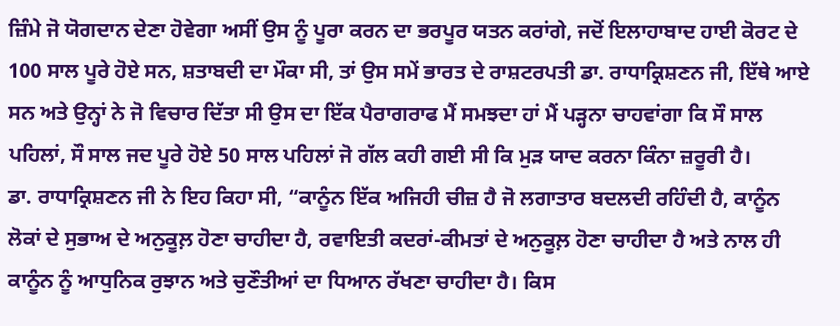ਜ਼ਿੰਮੇ ਜੋ ਯੋਗਦਾਨ ਦੇਣਾ ਹੋਵੇਗਾ ਅਸੀਂ ਉਸ ਨੂੰ ਪੂਰਾ ਕਰਨ ਦਾ ਭਰਪੂਰ ਯਤਨ ਕਰਾਂਗੇ, ਜਦੋਂ ਇਲਾਹਾਬਾਦ ਹਾਈ ਕੋਰਟ ਦੇ 100 ਸਾਲ ਪੂਰੇ ਹੋਏ ਸਨ, ਸ਼ਤਾਬਦੀ ਦਾ ਮੌਕਾ ਸੀ, ਤਾਂ ਉਸ ਸਮੇਂ ਭਾਰਤ ਦੇ ਰਾਸ਼ਟਰਪਤੀ ਡਾ. ਰਾਧਾਕ੍ਰਿਸ਼ਣਨ ਜੀ, ਇੱਥੇ ਆਏ ਸਨ ਅਤੇ ਉਨ੍ਹਾਂ ਨੇ ਜੋ ਵਿਚਾਰ ਦਿੱਤਾ ਸੀ ਉਸ ਦਾ ਇੱਕ ਪੈਰਾਗਰਾਫ ਮੈਂ ਸਮਝਦਾ ਹਾਂ ਮੈਂ ਪੜ੍ਹਨਾ ਚਾਹਵਾਂਗਾ ਕਿ ਸੌ ਸਾਲ ਪਹਿਲਾਂ, ਸੌ ਸਾਲ ਜਦ ਪੂਰੇ ਹੋਏ 50 ਸਾਲ ਪਹਿਲਾਂ ਜੋ ਗੱਲ ਕਹੀ ਗਈ ਸੀ ਕਿ ਮੁੜ ਯਾਦ ਕਰਨਾ ਕਿੰਨਾ ਜ਼ਰੂਰੀ ਹੈ।
ਡਾ. ਰਾਧਾਕ੍ਰਿਸ਼ਣਨ ਜੀ ਨੇ ਇਹ ਕਿਹਾ ਸੀ, “ਕਾਨੂੰਨ ਇੱਕ ਅਜਿਹੀ ਚੀਜ਼ ਹੈ ਜੋ ਲਗਾਤਾਰ ਬਦਲਦੀ ਰਹਿੰਦੀ ਹੈ, ਕਾਨੂੰਨ ਲੋਕਾਂ ਦੇ ਸੁਭਾਅ ਦੇ ਅਨੁਕੂਲ਼ ਹੋਣਾ ਚਾਹੀਦਾ ਹੈ, ਰਵਾਇਤੀ ਕਦਰਾਂ-ਕੀਮਤਾਂ ਦੇ ਅਨੁਕੂਲ਼ ਹੋਣਾ ਚਾਹੀਦਾ ਹੈ ਅਤੇ ਨਾਲ ਹੀ ਕਾਨੂੰਨ ਨੂੰ ਆਧੁਨਿਕ ਰੁਝਾਨ ਅਤੇ ਚੁਣੌਤੀਆਂ ਦਾ ਧਿਆਨ ਰੱਖਣਾ ਚਾਹੀਦਾ ਹੈ। ਕਿਸ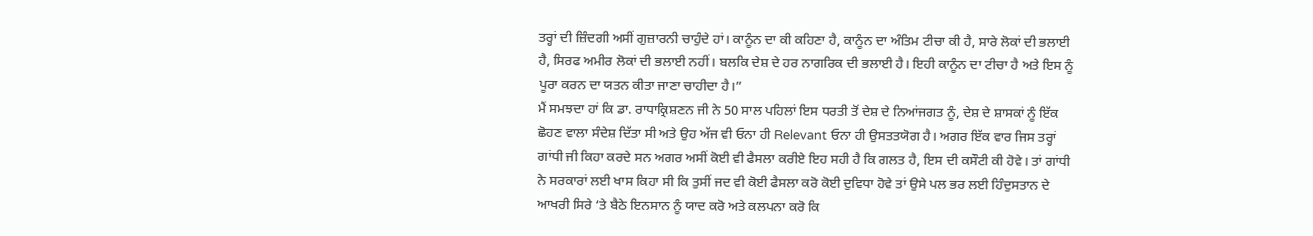ਤਰ੍ਹਾਂ ਦੀ ਜ਼ਿੰਦਗੀ ਅਸੀਂ ਗੁਜ਼ਾਰਨੀ ਚਾਹੁੰਦੇ ਹਾਂ। ਕਾਨੂੰਨ ਦਾ ਕੀ ਕਹਿਣਾ ਹੈ, ਕਾਨੂੰਨ ਦਾ ਅੰਤਿਮ ਟੀਚਾ ਕੀ ਹੈ, ਸਾਰੇ ਲੋਕਾਂ ਦੀ ਭਲਾਈ ਹੈ, ਸਿਰਫ ਅਮੀਰ ਲੋਕਾਂ ਦੀ ਭਲਾਈ ਨਹੀਂ। ਬਲਕਿ ਦੇਸ਼ ਦੇ ਹਰ ਨਾਗਰਿਕ ਦੀ ਭਲਾਈ ਹੈ। ਇਹੀ ਕਾਨੂੰਨ ਦਾ ਟੀਚਾ ਹੈ ਅਤੇ ਇਸ ਨੂੰ ਪੂਰਾ ਕਰਨ ਦਾ ਯਤਨ ਕੀਤਾ ਜਾਣਾ ਚਾਹੀਦਾ ਹੈ।”
ਮੈਂ ਸਮਝਦਾ ਹਾਂ ਕਿ ਡਾ. ਰਾਧਾਕ੍ਰਿਸ਼ਣਨ ਜੀ ਨੇ 50 ਸਾਲ ਪਹਿਲਾਂ ਇਸ ਧਰਤੀ ਤੋਂ ਦੇਸ਼ ਦੇ ਨਿਆਂਜਗਤ ਨੂੰ, ਦੇਸ਼ ਦੇ ਸ਼ਾਸਕਾਂ ਨੂੰ ਇੱਕ ਛੋਹਣ ਵਾਲਾ ਸੰਦੇਸ਼ ਦਿੱਤਾ ਸੀ ਅਤੇ ਉਹ ਅੱਜ ਵੀ ਓਨਾ ਹੀ Relevant ਓਨਾ ਹੀ ਉਸਤਤਯੋਗ ਹੈ। ਅਗਰ ਇੱਕ ਵਾਰ ਜਿਸ ਤਰ੍ਹਾਂ ਗਾਂਧੀ ਜੀ ਕਿਹਾ ਕਰਦੇ ਸਨ ਅਗਰ ਅਸੀਂ ਕੋਈ ਵੀ ਫੈਸਲਾ ਕਰੀਏ ਇਹ ਸਹੀ ਹੈ ਕਿ ਗਲਤ ਹੈ, ਇਸ ਦੀ ਕਸੌਟੀ ਕੀ ਹੋਵੇ। ਤਾਂ ਗਾਂਧੀ ਨੇ ਸਰਕਾਰਾਂ ਲਈ ਖਾਸ ਕਿਹਾ ਸੀ ਕਿ ਤੁਸੀਂ ਜਦ ਵੀ ਕੋਈ ਫੈਸਲਾ ਕਰੋ ਕੋਈ ਦੁਵਿਧਾ ਹੋਵੇ ਤਾਂ ਉਸੇ ਪਲ ਭਰ ਲਈ ਹਿੰਦੁਸਤਾਨ ਦੇ ਆਖਰੀ ਸਿਰੇ ‘ਤੇ ਬੈਠੇ ਇਨਸਾਨ ਨੂੰ ਯਾਦ ਕਰੋ ਅਤੇ ਕਲਪਨਾ ਕਰੋ ਕਿ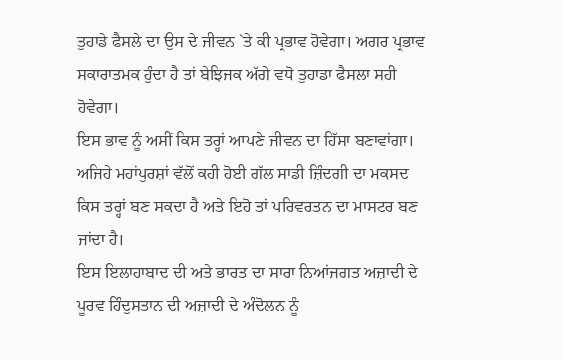ਤੁਹਾਡੇ ਫੈਸਲੇ ਦਾ ਉਸ ਦੇ ਜੀਵਨ `ਤੇ ਕੀ ਪ੍ਰਭਾਵ ਹੋਵੇਗਾ। ਅਗਰ ਪ੍ਰਭਾਵ ਸਕਾਰਾਤਮਕ ਹੁੰਦਾ ਹੈ ਤਾਂ ਬੇਝਿਜਕ ਅੱਗੇ ਵਧੋ ਤੁਹਾਡਾ ਫੈਸਲਾ ਸਹੀ ਹੋਵੇਗਾ।
ਇਸ ਭਾਵ ਨੂੰ ਅਸੀਂ ਕਿਸ ਤਰ੍ਹਾਂ ਆਪਣੇ ਜੀਵਨ ਦਾ ਹਿੱਸਾ ਬਣਾਵਾਂਗਾ। ਅਜਿਹੇ ਮਹਾਂਪੁਰਸ਼ਾਂ ਵੱਲੋਂ ਕਹੀ ਹੋਈ ਗੱਲ ਸਾਡੀ ਜ਼ਿੰਦਗੀ ਦਾ ਮਕਸਦ ਕਿਸ ਤਰ੍ਹਾਂ ਬਣ ਸਕਦਾ ਹੈ ਅਤੇ ਇਹੋ ਤਾਂ ਪਰਿਵਰਤਨ ਦਾ ਮਾਸਟਰ ਬਣ ਜਾਂਦਾ ਹੈ।
ਇਸ ਇਲਾਹਾਬਾਦ ਦੀ ਅਤੇ ਭਾਰਤ ਦਾ ਸਾਰਾ ਨਿਆਂਜਗਤ ਅਜ਼ਾਦੀ ਦੇ ਪੂਰਵ ਹਿੰਦੁਸਤਾਨ ਦੀ ਅਜ਼ਾਦੀ ਦੇ ਅੰਦੋਲਨ ਨੂੰ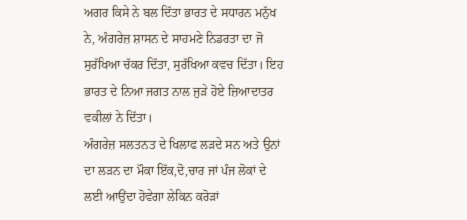ਅਗਰ ਕਿਸੇ ਨੇ ਬਲ ਦਿੱਤਾ ਭਾਰਤ ਦੇ ਸਧਾਰਨ ਮਨੁੱਖ ਨੇ, ਅੰਗਰੇਜ਼ ਸ਼ਾਸਨ ਦੇ ਸਾਹਮਣੇ ਨਿਡਰਤਾ ਦਾ ਜੋ ਸੁਰੱਖਿਆ ਚੱਕਰ ਦਿੱਤਾ, ਸੁਰੱਖਿਆ ਕਵਚ ਦਿੱਤਾ। ਇਹ ਭਾਰਤ ਦੇ ਨਿਆ ਜਗਤ ਨਾਲ ਜੁੜੇ ਹੋਏ ਜ਼ਿਆਦਾਤਰ ਵਕੀਲਾਂ ਨੇ ਦਿੱਤਾ।
ਅੰਗਰੇਜ਼ ਸਲਤਨਤ ਦੇ ਖਿਲਾਫ ਲੜਦੇ ਸਨ ਅਤੇ ਉਨਾਂ ਦਾ ਲੜਨ ਦਾ ਮੌਕਾ ਇੱਕ,ਦੋ,ਚਾਰ ਜਾਂ ਪੰਜ ਲੋਕਾਂ ਦੇ ਲਈ ਆਉਂਦਾ ਹੋਵੇਗਾ ਲੇਕਿਨ ਕਰੋੜਾਂ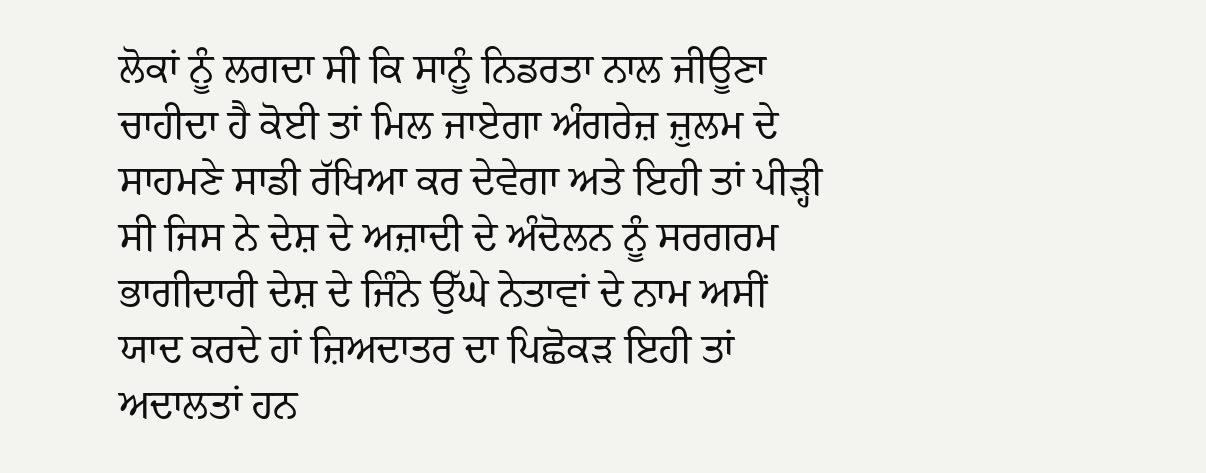ਲੋਕਾਂ ਨੂੰ ਲਗਦਾ ਸੀ ਕਿ ਸਾਨੂੰ ਨਿਡਰਤਾ ਨਾਲ ਜੀਊਣਾ ਚਾਹੀਦਾ ਹੈ ਕੋਈ ਤਾਂ ਮਿਲ ਜਾਏਗਾ ਅੰਗਰੇਜ਼ ਜ਼ੁਲਮ ਦੇ ਸਾਹਮਣੇ ਸਾਡੀ ਰੱਖਿਆ ਕਰ ਦੇਵੇਗਾ ਅਤੇ ਇਹੀ ਤਾਂ ਪੀੜ੍ਹੀ ਸੀ ਜਿਸ ਨੇ ਦੇਸ਼ ਦੇ ਅਜ਼ਾਦੀ ਦੇ ਅੰਦੋਲਨ ਨੂੰ ਸਰਗਰਮ ਭਾਗੀਦਾਰੀ ਦੇਸ਼ ਦੇ ਜਿੰਨੇ ਉੱਘੇ ਨੇਤਾਵਾਂ ਦੇ ਨਾਮ ਅਸੀਂ ਯਾਦ ਕਰਦੇ ਹਾਂ ਜ਼ਿਅਦਾਤਰ ਦਾ ਪਿਛੋਕੜ ਇਹੀ ਤਾਂ ਅਦਾਲਤਾਂ ਹਨ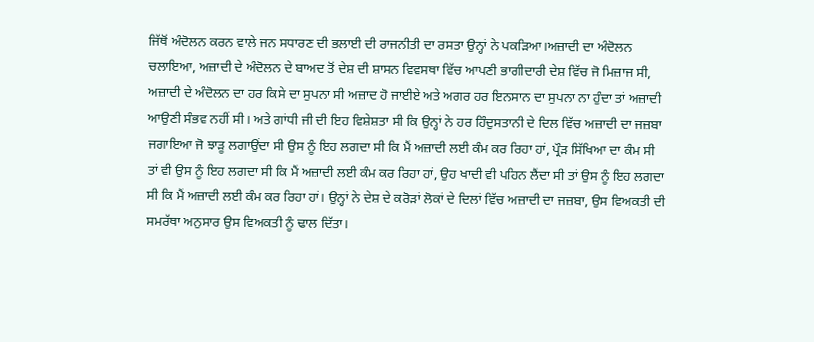ਜਿੱਥੋਂ ਅੰਦੋਲਨ ਕਰਨ ਵਾਲੇ ਜਨ ਸਧਾਰਣ ਦੀ ਭਲਾਈ ਦੀ ਰਾਜਨੀਤੀ ਦਾ ਰਸਤਾ ਉਨ੍ਹਾਂ ਨੇ ਪਕੜਿਆ।ਅਜ਼ਾਦੀ ਦਾ ਅੰਦੋਲਨ ਚਲਾਇਆ, ਅਜ਼ਾਦੀ ਦੇ ਅੰਦੋਲਨ ਦੇ ਬਾਅਦ ਤੋਂ ਦੇਸ਼ ਦੀ ਸ਼ਾਸਨ ਵਿਵਸਥਾ ਵਿੱਚ ਆਪਣੀ ਭਾਗੀਦਾਰੀ ਦੇਸ਼ ਵਿੱਚ ਜੋ ਮਿਜ਼ਾਜ ਸੀ, ਅਜ਼ਾਦੀ ਦੇ ਅੰਦੋਲਨ ਦਾ ਹਰ ਕਿਸੇ ਦਾ ਸੁਪਨਾ ਸੀ ਅਜ਼ਾਦ ਹੋ ਜਾਈਏ ਅਤੇ ਅਗਰ ਹਰ ਇਨਸਾਨ ਦਾ ਸੁਪਨਾ ਨਾ ਹੁੰਦਾ ਤਾਂ ਅਜ਼ਾਦੀ ਆਉਣੀ ਸੰਭਵ ਨਹੀਂ ਸੀ। ਅਤੇ ਗਾਂਧੀ ਜੀ ਦੀ ਇਹ ਵਿਸ਼ੇਸ਼ਤਾ ਸੀ ਕਿ ਉਨ੍ਹਾਂ ਨੇ ਹਰ ਹਿੰਦੁਸਤਾਨੀ ਦੇ ਦਿਲ ਵਿੱਚ ਅਜ਼ਾਦੀ ਦਾ ਜਜ਼ਬਾ ਜਗਾਇਆ ਜੋ ਝਾੜੂ ਲਗਾਉਂਦਾ ਸੀ ਉਸ ਨੂੰ ਇਹ ਲਗਦਾ ਸੀ ਕਿ ਮੈਂ ਅਜ਼ਾਦੀ ਲਈ ਕੰਮ ਕਰ ਰਿਹਾ ਹਾਂ, ਪ੍ਰੌੜ ਸਿੱਖਿਆ ਦਾ ਕੰਮ ਸੀ ਤਾਂ ਵੀ ਉਸ ਨੂੰ ਇਹ ਲਗਦਾ ਸੀ ਕਿ ਮੈਂ ਅਜ਼ਾਦੀ ਲਈ ਕੰਮ ਕਰ ਰਿਹਾ ਹਾਂ, ਉਹ ਖਾਦੀ ਵੀ ਪਹਿਨ ਲੈਂਦਾ ਸੀ ਤਾਂ ਉਸ ਨੂੰ ਇਹ ਲਗਦਾ ਸੀ ਕਿ ਮੈਂ ਅਜ਼ਾਦੀ ਲਈ ਕੰਮ ਕਰ ਰਿਹਾ ਹਾਂ। ਉਨ੍ਹਾਂ ਨੇ ਦੇਸ਼ ਦੇ ਕਰੋੜਾਂ ਲੋਕਾਂ ਦੇ ਦਿਲਾਂ ਵਿੱਚ ਅਜ਼ਾਦੀ ਦਾ ਜਜ਼ਬਾ, ਉਸ ਵਿਅਕਤੀ ਦੀ ਸਮਰੱਥਾ ਅਨੁਸਾਰ ਉਸ ਵਿਅਕਤੀ ਨੂੰ ਢਾਲ ਦਿੱਤਾ।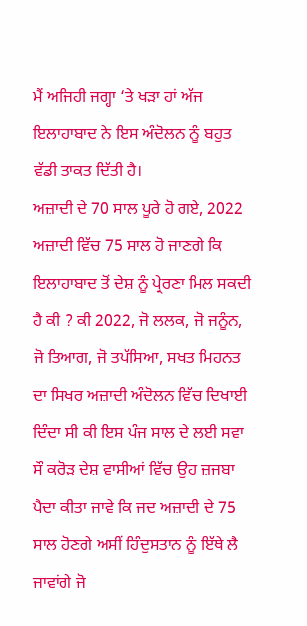ਮੈਂ ਅਜਿਹੀ ਜਗ੍ਹਾ ‘ਤੇ ਖੜਾ ਹਾਂ ਅੱਜ ਇਲਾਹਾਬਾਦ ਨੇ ਇਸ ਅੰਦੋਲਨ ਨੂੰ ਬਹੁਤ ਵੱਡੀ ਤਾਕਤ ਦਿੱਤੀ ਹੈ।
ਅਜ਼ਾਦੀ ਦੇ 70 ਸਾਲ ਪੂਰੇ ਹੋ ਗਏ, 2022 ਅਜ਼ਾਦੀ ਵਿੱਚ 75 ਸਾਲ ਹੋ ਜਾਣਗੇ ਕਿ ਇਲਾਹਾਬਾਦ ਤੋਂ ਦੇਸ਼ ਨੂੰ ਪ੍ਰੇਰਣਾ ਮਿਲ ਸਕਦੀ ਹੈ ਕੀ ? ਕੀ 2022, ਜੋ ਲਲਕ, ਜੋ ਜਨੂੰਨ, ਜੋ ਤਿਆਗ, ਜੋ ਤਪੱਸਿਆ, ਸਖਤ ਮਿਹਨਤ ਦਾ ਸਿਖਰ ਅਜ਼ਾਦੀ ਅੰਦੋਲਨ ਵਿੱਚ ਦਿਖਾਈ ਦਿੰਦਾ ਸੀ ਕੀ ਇਸ ਪੰਜ ਸਾਲ ਦੇ ਲਈ ਸਵਾ ਸੌ ਕਰੋੜ ਦੇਸ਼ ਵਾਸੀਆਂ ਵਿੱਚ ਉਹ ਜ਼ਜਬਾ ਪੈਦਾ ਕੀਤਾ ਜਾਵੇ ਕਿ ਜਦ ਅਜ਼ਾਦੀ ਦੇ 75 ਸਾਲ ਹੋਣਗੇ ਅਸੀਂ ਹਿੰਦੁਸਤਾਨ ਨੂੰ ਇੱਥੇ ਲੈ ਜਾਵਾਂਗੇ ਜੋ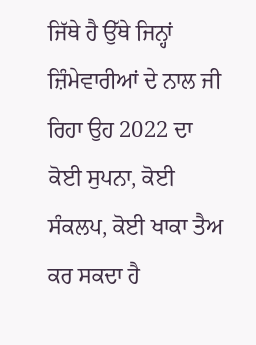ਜਿੱਥੇ ਹੈ ਉੱਥੇ ਜਿਨ੍ਹਾਂ ਜ਼ਿੰਮੇਵਾਰੀਆਂ ਦੇ ਨਾਲ ਜੀ ਰਿਹਾ ਉਹ 2022 ਦਾ ਕੋਈ ਸੁਪਨਾ, ਕੋਈ ਸੰਕਲਪ, ਕੋਈ ਖਾਕਾ ਤੈਅ ਕਰ ਸਕਦਾ ਹੈ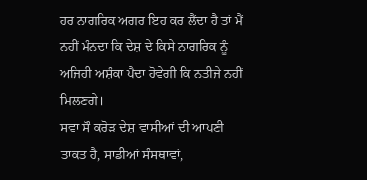ਹਰ ਨਾਗਰਿਕ ਅਗਰ ਇਹ ਕਰ ਲੈਂਦਾ ਹੈ ਤਾਂ ਮੈਂ ਨਹੀਂ ਮੰਨਦਾ ਕਿ ਦੇਸ਼ ਦੇ ਕਿਸੇ ਨਾਗਰਿਕ ਨੂੰ ਅਜਿਹੀ ਅਸ਼ੰਕਾ ਪੈਦਾ ਹੋਵੇਗੀ ਕਿ ਨਤੀਜੇ ਨਹੀਂ ਮਿਲਣਗੇ।
ਸਵਾ ਸੌ ਕਰੋੜ ਦੇਸ਼ ਵਾਸੀਆਂ ਦੀ ਆਪਣੀ ਤਾਕਤ ਹੈ, ਸਾਡੀਆਂ ਸੰਸਥਾਵਾਂ,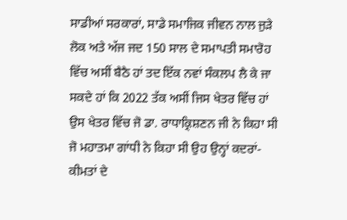ਸਾਡੀਆਂ ਸਰਕਾਰਾਂ, ਸਾਡੇ ਸਮਾਜਿਕ ਜੀਵਨ ਨਾਲ ਜੁੜੇ ਲੋਕ ਅਤੇ ਅੱਜ ਜਦ 150 ਸਾਲ ਦੇ ਸਮਾਪਤੀ ਸਮਾਰੋਹ ਵਿੱਚ ਅਸੀਂ ਬੈਠੈ ਹਾਂ ਤਦ ਇੱਕ ਨਵਾਂ ਸੰਕਲਪ ਲੈ ਕੇ ਜਾ ਸਕਦੇ ਹਾਂ ਕਿ 2022 ਤੱਕ ਅਸੀਂ ਜਿਸ ਖੇਤਰ ਵਿੱਚ ਹਾਂ ਉਸ ਖੇਤਰ ਵਿੱਚ ਜੋ ਡਾ. ਰਾਧਾਕ੍ਰਿਸ਼ਣਨ ਜੀ ਨੇ ਕਿਹਾ ਸੀ ਜੋ ਮਹਾਤਮਾ ਗਾਂਧੀ ਨੇ ਕਿਹਾ ਸੀ ਉਹ ਉਨ੍ਹਾਂ ਕਦਰਾਂ-ਕੀਮਤਾਂ ਦੇ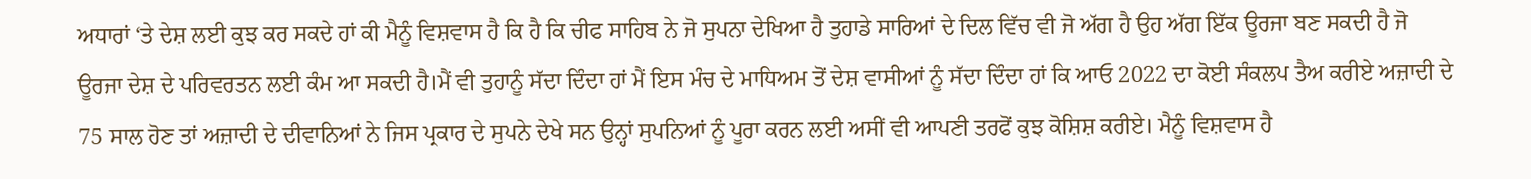ਅਧਾਰਾਂ ‘ਤੇ ਦੇਸ਼ ਲਈ ਕੁਝ ਕਰ ਸਕਦੇ ਹਾਂ ਕੀ ਮੈਨੂੰ ਵਿਸ਼ਵਾਸ ਹੈ ਕਿ ਹੈ ਕਿ ਚੀਫ ਸਾਹਿਬ ਨੇ ਜੋ ਸੁਪਨਾ ਦੇਖਿਆ ਹੈ ਤੁਹਾਡੇ ਸਾਰਿਆਂ ਦੇ ਦਿਲ ਵਿੱਚ ਵੀ ਜੋ ਅੱਗ ਹੈ ਉਹ ਅੱਗ ਇੱਕ ਊਰਜਾ ਬਣ ਸਕਦੀ ਹੈ ਜੋ ਊਰਜਾ ਦੇਸ਼ ਦੇ ਪਰਿਵਰਤਨ ਲਈ ਕੰਮ ਆ ਸਕਦੀ ਹੈ।ਮੈਂ ਵੀ ਤੁਹਾਨੂੰ ਸੱਦਾ ਦਿੰਦਾ ਹਾਂ ਮੈਂ ਇਸ ਮੰਚ ਦੇ ਮਾਧਿਅਮ ਤੋਂ ਦੇਸ਼ ਵਾਸੀਆਂ ਨੂੰ ਸੱਦਾ ਦਿੰਦਾ ਹਾਂ ਕਿ ਆਓ 2022 ਦਾ ਕੋਈ ਸੰਕਲਪ ਤੈਅ ਕਰੀਏ ਅਜ਼ਾਦੀ ਦੇ 75 ਸਾਲ ਹੋਣ ਤਾਂ ਅਜ਼ਾਦੀ ਦੇ ਦੀਵਾਨਿਆਂ ਨੇ ਜਿਸ ਪ੍ਰਕਾਰ ਦੇ ਸੁਪਨੇ ਦੇਖੇ ਸਨ ਉਨ੍ਹਾਂ ਸੁਪਨਿਆਂ ਨੂੰ ਪੂਰਾ ਕਰਨ ਲਈ ਅਸੀਂ ਵੀ ਆਪਣੀ ਤਰਫੋਂ ਕੁਝ ਕੋਸ਼ਿਸ਼ ਕਰੀਏ। ਮੈਨੂੰ ਵਿਸ਼ਵਾਸ ਹੈ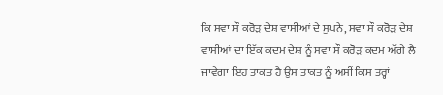ਕਿ ਸਵਾ ਸੌ ਕਰੋੜ ਦੇਸ਼ ਵਾਸੀਆਂ ਦੇ ਸੁਪਨੇ, ਸਵਾ ਸੌ ਕਰੋੜ ਦੇਸ਼ ਵਾਸੀਆਂ ਦਾ ਇੱਕ ਕਦਮ ਦੇਸ਼ ਨੂੰ ਸਵਾ ਸੌ ਕਰੋੜ ਕਦਮ ਅੱਗੇ ਲੈ ਜਾਵੇਗਾ ਇਹ ਤਾਕਤ ਹੈ ਉਸ ਤਾਕਤ ਨੂੰ ਅਸੀਂ ਕਿਸ ਤਰ੍ਹਾਂ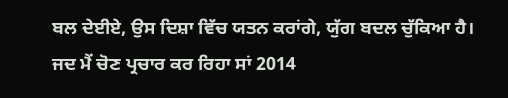ਬਲ ਦੇਈਏ, ਉਸ ਦਿਸ਼ਾ ਵਿੱਚ ਯਤਨ ਕਰਾਂਗੇ, ਯੁੱਗ ਬਦਲ ਚੁੱਕਿਆ ਹੈ।
ਜਦ ਮੈਂ ਚੋਣ ਪ੍ਰਚਾਰ ਕਰ ਰਿਹਾ ਸਾਂ 2014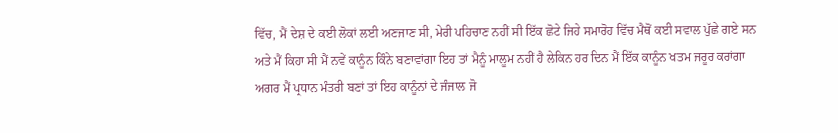ਵਿੱਚ, ਮੈਂ ਦੇਸ਼ ਦੇ ਕਈ ਲੋਕਾਂ ਲਈ ਅਣਜਾਣ ਸੀ, ਮੇਰੀ ਪਹਿਚਾਣ ਨਹੀਂ ਸੀ ਇੱਕ ਛੋਟੇ ਜਿਹੇ ਸਮਾਰੋਹ ਵਿੱਚ ਮੈਥੋਂ ਕਈ ਸਵਾਲ ਪੁੱਛੇ ਗਏ ਸਨ ਅਤੇ ਮੈਂ ਕਿਹਾ ਸੀ ਮੈਂ ਨਵੇਂ ਕਾਨੂੰਨ ਕਿੰਨੇ ਬਣਾਵਾਂਗਾ ਇਹ ਤਾਂ ਮੈਨੂੰ ਮਾਲੂਮ ਨਹੀਂ ਹੈ ਲੇਕਿਨ ਹਰ ਦਿਨ ਮੈਂ ਇੱਕ ਕਾਨੂੰਨ ਖਤਮ ਜਰੂਰ ਕਰਾਂਗਾ ਅਗਰ ਮੈਂ ਪ੍ਰਧਾਨ ਮੰਤਰੀ ਬਣਾਂ ਤਾਂ ਇਹ ਕਾਨੂੰਨਾਂ ਦੇ ਜੰਜਾਲ ਜੋ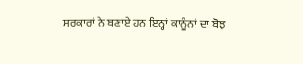ਸਰਕਾਰਾਂ ਨੇ ਬਣਾਏ ਹਨ ਇਨ੍ਹਾਂ ਕਾਨੂੰਨਾਂ ਦਾ ਬੋਝ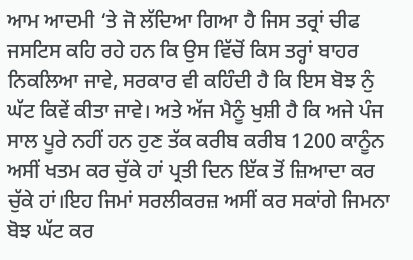ਆਮ ਆਦਮੀ ‘ਤੇ ਜੋ ਲੱਦਿਆ ਗਿਆ ਹੈ ਜਿਸ ਤਰ੍ਰਾਂ ਚੀਫ ਜਸਟਿਸ ਕਹਿ ਰਹੇ ਹਨ ਕਿ ਉਸ ਵਿੱਚੋਂ ਕਿਸ ਤਰ੍ਹਾਂ ਬਾਹਰ ਨਿਕਲਿਆ ਜਾਵੇ, ਸਰਕਾਰ ਵੀ ਕਹਿੰਦੀ ਹੈ ਕਿ ਇਸ ਬੋਝ ਨੁੰ ਘੱਟ ਕਿਵੇਂ ਕੀਤਾ ਜਾਵੇ। ਅਤੇ ਅੱਜ ਮੈਨੂੰ ਖੁਸ਼ੀ ਹੈ ਕਿ ਅਜੇ ਪੰਜ ਸਾਲ ਪੂਰੇ ਨਹੀਂ ਹਨ ਹੁਣ ਤੱਕ ਕਰੀਬ ਕਰੀਬ 1200 ਕਾਨੂੰਨ ਅਸੀਂ ਖਤਮ ਕਰ ਚੁੱਕੇ ਹਾਂ ਪ੍ਰਤੀ ਦਿਨ ਇੱਕ ਤੋਂ ਜ਼ਿਆਦਾ ਕਰ ਚੁੱਕੇ ਹਾਂ।ਇਹ ਜਿਮਾਂ ਸਰਲੀਕਰਜ਼ ਅਸੀਂ ਕਰ ਸਕਾਂਗੇ ਜਿਮਨਾ ਬੋਝ ਘੱਟ ਕਰ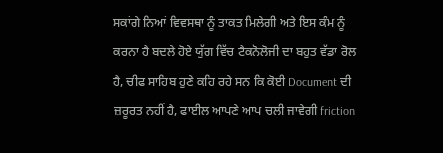ਸਕਾਂਗੇ ਨਿਆਂ ਵਿਵਸਥਾ ਨੂੰ ਤਾਕਤ ਮਿਲੇਗੀ ਅਤੇ ਇਸ ਕੰਮ ਨੂੰ ਕਰਨਾ ਹੈ ਬਦਲੇ ਹੋਏ ਯੁੱਗ ਵਿੱਚ ਟੈਕਨੋਲੋਜੀ ਦਾ ਬਹੁਤ ਵੱਡਾ ਰੋਲ ਹੈ, ਚੀਫ ਸਾਹਿਬ ਹੁਣੇ ਕਹਿ ਰਹੇ ਸਨ ਕਿ ਕੋਈ Document ਦੀ ਜ਼ਰੂਰਤ ਨਹੀਂ ਹੈ, ਫਾਈਲ ਆਪਣੇ ਆਪ ਚਲੀ ਜਾਵੇਗੀ friction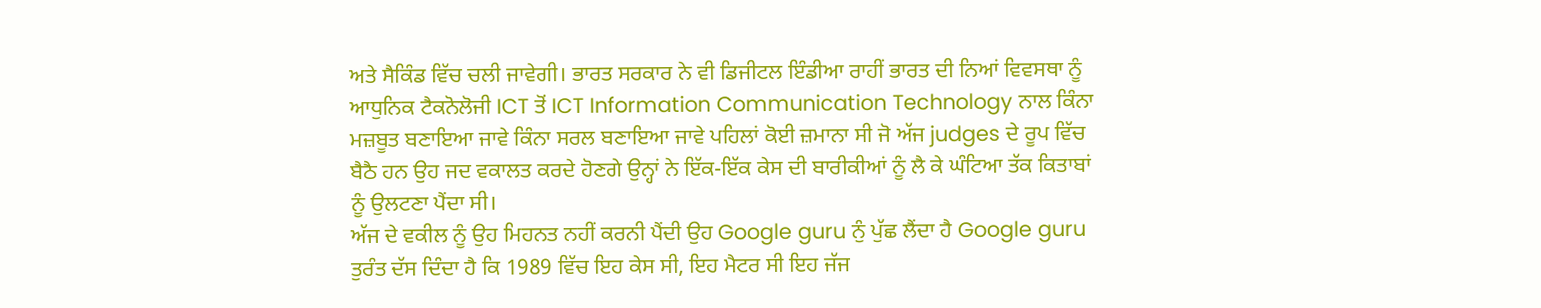ਅਤੇ ਸੈਕਿੰਡ ਵਿੱਚ ਚਲੀ ਜਾਵੇਗੀ। ਭਾਰਤ ਸਰਕਾਰ ਨੇ ਵੀ ਡਿਜੀਟਲ ਇੰਡੀਆ ਰਾਹੀਂ ਭਾਰਤ ਦੀ ਨਿਆਂ ਵਿਵਸਥਾ ਨੂੰ ਆਧੁਨਿਕ ਟੈਕਨੋਲੋਜੀ ICT ਤੋਂ ICT Information Communication Technology ਨਾਲ ਕਿੰਨਾ ਮਜ਼ਬੂਤ ਬਣਾਇਆ ਜਾਵੇ ਕਿੰਨਾ ਸਰਲ ਬਣਾਇਆ ਜਾਵੇ ਪਹਿਲਾਂ ਕੋਈ ਜ਼ਮਾਨਾ ਸੀ ਜੋ ਅੱਜ judges ਦੇ ਰੂਪ ਵਿੱਚ ਬੈਠੈ ਹਨ ਉਹ ਜਦ ਵਕਾਲਤ ਕਰਦੇ ਹੋਣਗੇ ਉਨ੍ਹਾਂ ਨੇ ਇੱਕ-ਇੱਕ ਕੇਸ ਦੀ ਬਾਰੀਕੀਆਂ ਨੂੰ ਲੈ ਕੇ ਘੰਟਿਆ ਤੱਕ ਕਿਤਾਬਾਂ ਨੂੰ ਉਲਟਣਾ ਪੈਂਦਾ ਸੀ।
ਅੱਜ ਦੇ ਵਕੀਲ ਨੂੰ ਉਹ ਮਿਹਨਤ ਨਹੀਂ ਕਰਨੀ ਪੈਂਦੀ ਉਹ Google guru ਨੁੰ ਪੁੱਛ ਲੈਂਦਾ ਹੈ Google guru ਤੁਰੰਤ ਦੱਸ ਦਿੰਦਾ ਹੈ ਕਿ 1989 ਵਿੱਚ ਇਹ ਕੇਸ ਸੀ, ਇਹ ਮੈਟਰ ਸੀ ਇਹ ਜੱਜ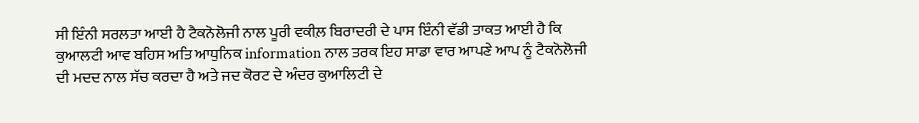ਸੀ ਇੰਨੀ ਸਰਲਤਾ ਆਈ ਹੈ ਟੈਕਨੋਲੋਜੀ ਨਾਲ ਪੂਰੀ ਵਕੀਲ਼ ਬਿਰਾਦਰੀ ਦੇ ਪਾਸ ਇੰਨੀ ਵੱਡੀ ਤਾਕਤ ਆਈ ਹੈ ਕਿ ਕੁਆਲਟੀ ਆਵ ਬਹਿਸ ਅਤਿ ਆਧੁਨਿਕ information ਨਾਲ ਤਰਕ ਇਹ ਸਾਡਾ ਵਾਰ ਆਪਣੇ ਆਪ ਨੂੰ ਟੈਕਨੋਲੋਜੀ ਦੀ ਮਦਦ ਨਾਲ ਸੱਚ ਕਰਦਾ ਹੈ ਅਤੇ ਜਦ ਕੋਰਟ ਦੇ ਅੰਦਰ ਕੁਆਲਿਟੀ ਦੇ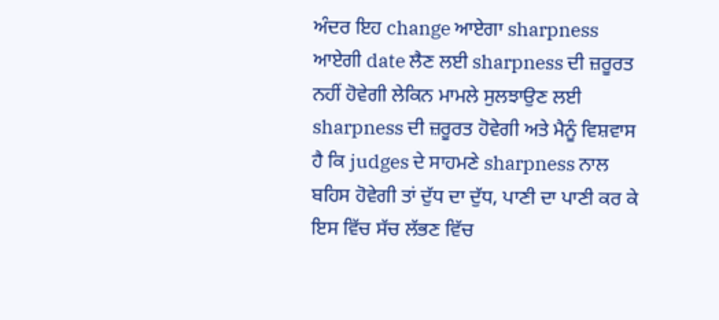ਅੰਦਰ ਇਹ change ਆਏਗਾ sharpness ਆਏਗੀ date ਲੈਣ ਲਈ sharpness ਦੀ ਜ਼ਰੂਰਤ ਨਹੀਂ ਹੋਵੇਗੀ ਲੇਕਿਨ ਮਾਮਲੇ ਸੁਲਝਾਉਣ ਲਈ sharpness ਦੀ ਜ਼ਰੂਰਤ ਹੋਵੇਗੀ ਅਤੇ ਮੈਨੂੰ ਵਿਸ਼ਵਾਸ ਹੈ ਕਿ judges ਦੇ ਸਾਹਮਣੇ sharpness ਨਾਲ ਬਹਿਸ ਹੋਵੇਗੀ ਤਾਂ ਦੁੱਧ ਦਾ ਦੁੱਧ, ਪਾਣੀ ਦਾ ਪਾਣੀ ਕਰ ਕੇ ਇਸ ਵਿੱਚ ਸੱਚ ਲੱਭਣ ਵਿੱਚ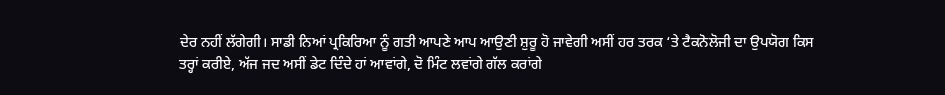ਦੇਰ ਨਹੀਂ ਲੱਗੇਗੀ। ਸਾਡੀ ਨਿਆਂ ਪ੍ਰਕਿਰਿਆ ਨੂੰ ਗਤੀ ਆਪਣੇ ਆਪ ਆਉਣੀ ਸ਼ੁਰੂ ਹੋ ਜਾਵੇਗੀ ਅਸੀਂ ਹਰ ਤਰਕ ‘ਤੇ ਟੈਕਨੋਲੋਜੀ ਦਾ ਉਪਯੋਗ ਕਿਸ ਤਰ੍ਹਾਂ ਕਰੀਏ, ਅੱਜ ਜਦ ਅਸੀਂ ਡੇਟ ਦਿੰਦੇ ਹਾਂ ਆਵਾਂਗੇ, ਦੋ ਮਿੰਟ ਲਵਾਂਗੇ ਗੱਲ ਕਰਾਂਗੇ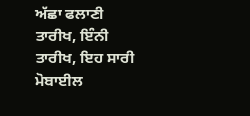ਅੱਛਾ ਫਲਾਣੀ ਤਾਰੀਖ, ਇੰਨੀ ਤਾਰੀਖ, ਇਹ ਸਾਰੀ ਮੋਬਾਈਲ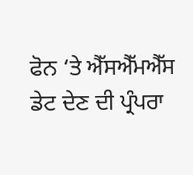ਫੋਨ ‘ਤੇ ਐੱਸਐੱਮਐੱਸ ਡੇਟ ਦੇਣ ਦੀ ਪ੍ਰੰਪਰਾ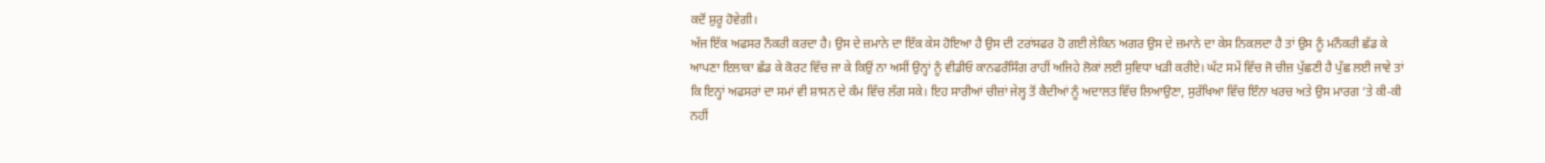ਕਦੋਂ ਸ਼ੁਰੂ ਹੋਵੇਗੀ।
ਅੱਜ ਇੱਕ ਅਫਸਰ ਨੌਕਰੀ ਕਰਦਾ ਹੈ। ਉਸ ਦੇ ਜ਼ਮਾਨੇ ਦਾ ਇੱਕ ਕੇਸ ਹੋਇਆ ਹੈ ਉਸ ਦੀ ਟਰਾਂਸਫਰ ਹੋ ਗਈ ਲੇਕਿਨ ਅਗਰ ਉਸ ਦੇ ਜ਼ਮਾਨੇ ਦਾ ਕੇਸ ਨਿਕਲਦਾ ਹੈ ਤਾਂ ਉਸ ਨੂੰ ਮਨੌਕਰੀ ਛੱਡ ਕੇ ਆਪਣਾ ਇਲਾਕਾ ਛੱਡ ਕੇ ਕੋਰਟ ਵਿੱਚ ਜਾ ਕੇ ਕਿਉਂ ਨਾ ਅਸੀਂ ਉਨ੍ਹਾਂ ਨੂੰ ਵੀਡੀਓ ਕਾਨਫਰੰਸਿੰਗ ਰਾਹੀਂ ਅਜਿਹੇ ਲੋਕਾਂ ਲਈ ਸੁਵਿਧਾ ਖੜੀ ਕਰੀਏ। ਘੱਟ ਸਮੇਂ ਵਿੱਚ ਜੋ ਚੀਜ਼ ਪੁੱਛਣੀ ਹੈ ਪੁੱਛ ਲਈ ਜਾਵੇ ਤਾਂ ਕਿ ਇਨ੍ਹਾਂ ਅਫਸਰਾਂ ਦਾ ਸਮਾਂ ਵੀ ਸ਼ਾਸਨ ਦੇ ਕੰਮ ਵਿੱਚ ਲੱਗ ਸਕੇ। ਇਹ ਸਾਰੀਆਂ ਚੀਜ਼ਾਂ ਜੇਲ੍ਹ ਤੋਂ ਕੈਦੀਆਂ ਨੂੰ ਅਦਾਲਤ ਵਿੱਚ ਲਿਆਉਣਾ, ਸੁਰੱਖਿਆ ਵਿੱਚ ਇੰਨਾ ਖਰਚ ਅਤੇ ਉਸ ਮਾਰਗ ‘ਤੇ ਕੀ-ਕੀ ਨਹੀਂ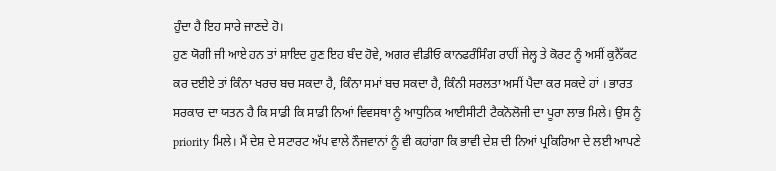ਹੁੰਦਾ ਹੈ ਇਹ ਸਾਰੇ ਜਾਣਦੇ ਹੋ।
ਹੁਣ ਯੋਗੀ ਜੀ ਆਏ ਹਨ ਤਾਂ ਸ਼ਾਇਦ ਹੁਣ ਇਹ ਬੰਦ ਹੋਵੇ, ਅਗਰ ਵੀਡੀਓ ਕਾਨਫਰੰਸਿੰਗ ਰਾਹੀਂ ਜੇਲ੍ਹ ਤੇ ਕੋਰਟ ਨੂੰ ਅਸੀਂ ਕੁਨੈੱਕਟ ਕਰ ਦਈਏ ਤਾਂ ਕਿੰਨਾ ਖਰਚ ਬਚ ਸਕਦਾ ਹੈ, ਕਿੰਨਾ ਸਮਾਂ ਬਚ ਸਕਦਾ ਹੈ, ਕਿੰਨੀ ਸਰਲਤਾ ਅਸੀਂ ਪੈਦਾ ਕਰ ਸਕਦੇ ਹਾਂ । ਭਾਰਤ ਸਰਕਾਰ ਦਾ ਯਤਨ ਹੈ ਕਿ ਸਾਡੀ ਕਿ ਸਾਡੀ ਨਿਆਂ ਵਿਵਸਥਾ ਨੂੰ ਆਧੁਨਿਕ ਆਈਸੀਟੀ ਟੈਕਨੋਲੋਜੀ ਦਾ ਪੂਰਾ ਲਾਭ ਮਿਲੇ। ਉਸ ਨੂੰ priority ਮਿਲੇ। ਮੈਂ ਦੇਸ਼ ਦੇ ਸਟਾਰਟ ਅੱਪ ਵਾਲੇ ਨੌਜਵਾਨਾਂ ਨੂੰ ਵੀ ਕਹਾਂਗਾ ਕਿ ਭਾਵੀ ਦੇਸ਼ ਦੀ ਨਿਆਂ ਪ੍ਰਕਿਰਿਆ ਦੇ ਲਈ ਆਪਣੇ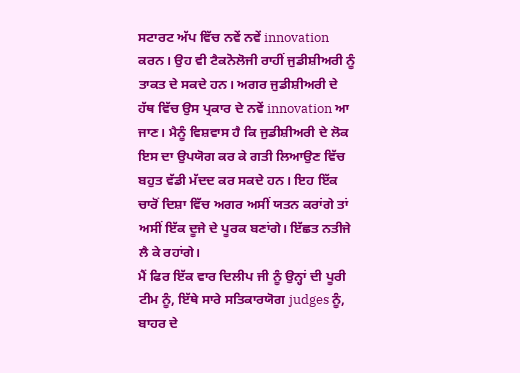ਸਟਾਰਟ ਅੱਪ ਵਿੱਚ ਨਵੇਂ ਨਵੇਂ innovation ਕਰਨ। ਉਹ ਵੀ ਟੈਕਨੋਲੋਜੀ ਰਾਹੀਂ ਜੁਡੀਸ਼ੀਅਰੀ ਨੂੰ ਤਾਕਤ ਦੇ ਸਕਦੇ ਹਨ। ਅਗਰ ਜੁਡੀਸ਼ੀਅਰੀ ਦੇ ਹੱਥ ਵਿੱਚ ਉਸ ਪ੍ਰਕਾਰ ਦੇ ਨਵੇਂ innovation ਆ ਜਾਣ। ਮੈਨੂੰ ਵਿਸ਼ਵਾਸ ਹੈ ਕਿ ਜੁਡੀਸ਼ੀਅਰੀ ਦੇ ਲੋਕ ਇਸ ਦਾ ਉਪਯੋਗ ਕਰ ਕੇ ਗਤੀ ਲਿਆਉਣ ਵਿੱਚ ਬਹੁਤ ਵੱਡੀ ਮੱਦਦ ਕਰ ਸਕਦੇ ਹਨ। ਇਹ ਇੱਕ ਚਾਰੋਂ ਦਿਸ਼ਾ ਵਿੱਚ ਅਗਰ ਅਸੀਂ ਯਤਨ ਕਰਾਂਗੇ ਤਾਂ ਅਸੀਂ ਇੱਕ ਦੂਜੇ ਦੇ ਪੂਰਕ ਬਣਾਂਗੇ। ਇੱਛਤ ਨਤੀਜੇ ਲੈ ਕੇ ਰਹਾਂਗੇ।
ਮੈਂ ਫਿਰ ਇੱਕ ਵਾਰ ਦਿਲੀਪ ਜੀ ਨੂੰ ਉਨ੍ਹਾਂ ਦੀ ਪੂਰੀ ਟੀਮ ਨੂੰ, ਇੱਥੇ ਸਾਰੇ ਸਤਿਕਾਰਯੋਗ judges ਨੂੰ, ਬਾਹਰ ਦੇ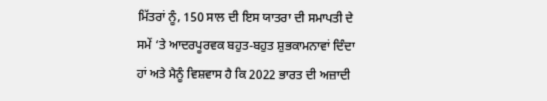ਮਿੱਤਰਾਂ ਨੂੰ, 150 ਸਾਲ ਦੀ ਇਸ ਯਾਤਰਾ ਦੀ ਸਮਾਪਤੀ ਦੇ ਸਮੇਂ ‘ਤੇ ਆਦਰਪੂਰਵਕ ਬਹੁਤ-ਬਹੁਤ ਸ਼ੁਭਕਾਮਨਾਵਾਂ ਦਿੰਦਾ ਹਾਂ ਅਤੇ ਮੈਨੂੰ ਵਿਸ਼ਵਾਸ ਹੈ ਕਿ 2022 ਭਾਰਤ ਦੀ ਅਜ਼ਾਦੀ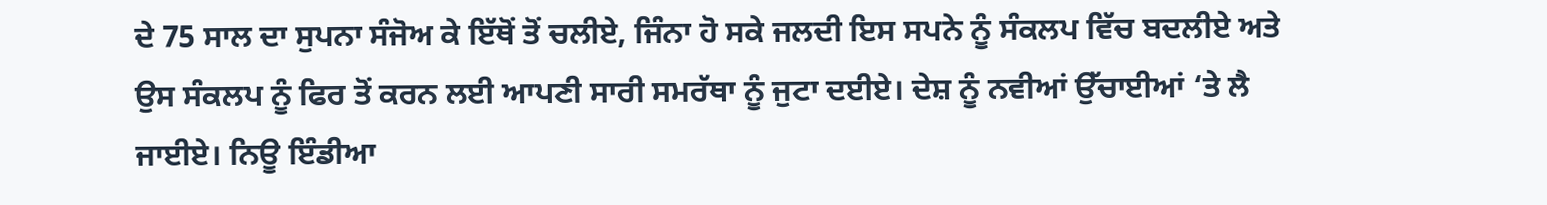ਦੇ 75 ਸਾਲ ਦਾ ਸੁਪਨਾ ਸੰਜੋਅ ਕੇ ਇੱਥੋਂ ਤੋਂ ਚਲੀਏ, ਜਿੰਨਾ ਹੋ ਸਕੇ ਜਲਦੀ ਇਸ ਸਪਨੇ ਨੂੰ ਸੰਕਲਪ ਵਿੱਚ ਬਦਲੀਏ ਅਤੇ ਉਸ ਸੰਕਲਪ ਨੂੰ ਫਿਰ ਤੋਂ ਕਰਨ ਲਈ ਆਪਣੀ ਸਾਰੀ ਸਮਰੱਥਾ ਨੂੰ ਜੁਟਾ ਦਈਏ। ਦੇਸ਼ ਨੂੰ ਨਵੀਆਂ ਉੱਚਾਈਆਂ ‘ਤੇ ਲੈ ਜਾਈਏ। ਨਿਊ ਇੰਡੀਆ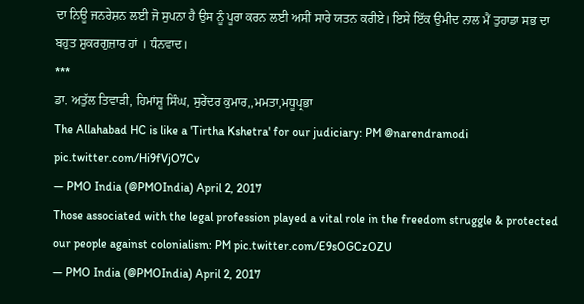ਦਾ ਨਿਊ ਜਨਰੇਸ਼ਨ ਲਈ ਜੋ ਸੁਪਨਾ ਹੈ ਉਸ ਨੂੰ ਪੂਰਾ ਕਰਨ ਲਈ ਅਸੀਂ ਸਾਰੇ ਯਤਨ ਕਰੀਏ। ਇਸੇ ਇੱਕ ਉਮੀਦ ਨਾਲ ਮੈਂ ਤੁਹਾਡਾ ਸਭ ਦਾ ਬਹੁਤ ਸ਼ੁਕਰਗੁਜ਼ਾਰ ਹਾਂ । ਧੰਨਵਾਦ।
***
ਡਾ. ਅਤੁੱਲ ਤਿਵਾੜੀ, ਹਿਮਾਂਸ਼ੂ ਸਿੰਘ, ਸੁਰੇਂਦਰ ਕੁਮਾਰ,,ਮਮਤਾ,ਮਧੂਪ੍ਰਭਾ
The Allahabad HC is like a 'Tirtha Kshetra' for our judiciary: PM @narendramodi pic.twitter.com/Hi9fVjO7Cv
— PMO India (@PMOIndia) April 2, 2017
Those associated with the legal profession played a vital role in the freedom struggle & protected our people against colonialism: PM pic.twitter.com/E9sOGCzOZU
— PMO India (@PMOIndia) April 2, 2017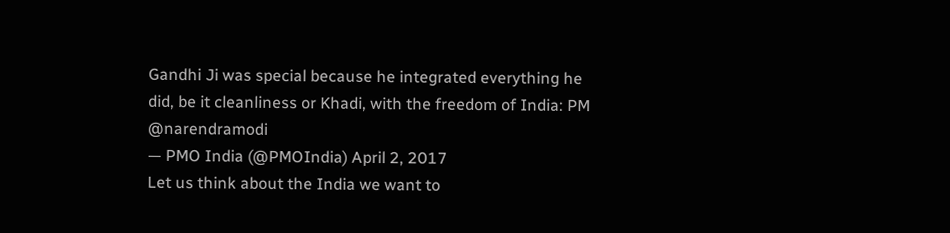Gandhi Ji was special because he integrated everything he did, be it cleanliness or Khadi, with the freedom of India: PM @narendramodi
— PMO India (@PMOIndia) April 2, 2017
Let us think about the India we want to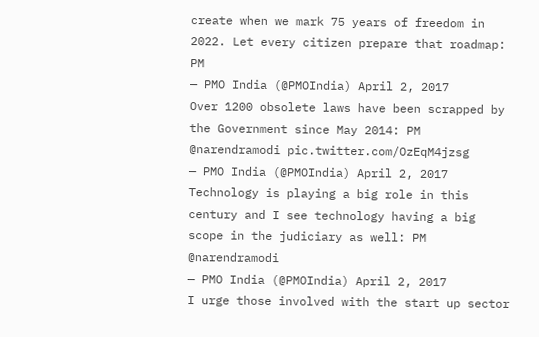create when we mark 75 years of freedom in 2022. Let every citizen prepare that roadmap: PM
— PMO India (@PMOIndia) April 2, 2017
Over 1200 obsolete laws have been scrapped by the Government since May 2014: PM @narendramodi pic.twitter.com/OzEqM4jzsg
— PMO India (@PMOIndia) April 2, 2017
Technology is playing a big role in this century and I see technology having a big scope in the judiciary as well: PM @narendramodi
— PMO India (@PMOIndia) April 2, 2017
I urge those involved with the start up sector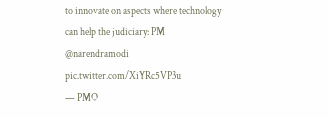to innovate on aspects where technology can help the judiciary: PM @narendramodi pic.twitter.com/XiYRc5VP3u
— PMO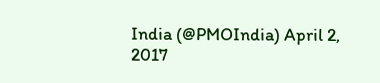India (@PMOIndia) April 2, 2017